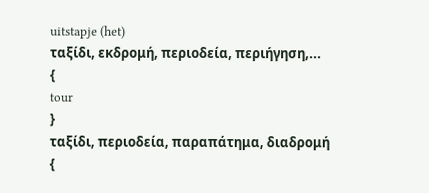uitstapje (het)
ταξίδι, εκδρομή, περιοδεία, περιήγηση,...
{
tour
}
ταξίδι, περιοδεία, παραπάτημα, διαδρομή
{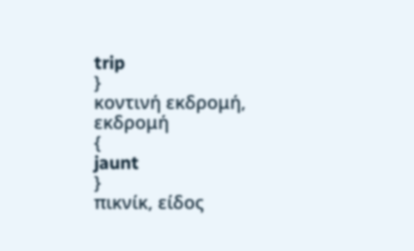trip
}
κοντινή εκδρομή, εκδρομή
{
jaunt
}
πικνίκ, είδος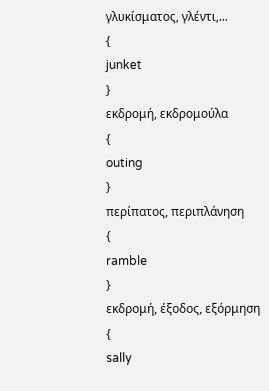γλυκίσματος, γλέντι,...
{
junket
}
εκδρομή, εκδρομούλα
{
outing
}
περίπατος, περιπλάνηση
{
ramble
}
εκδρομή, έξοδος, εξόρμηση
{
sally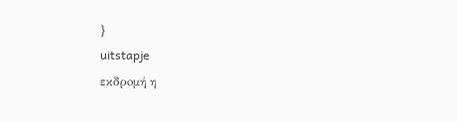}
uitstapje
εκδρoμή η